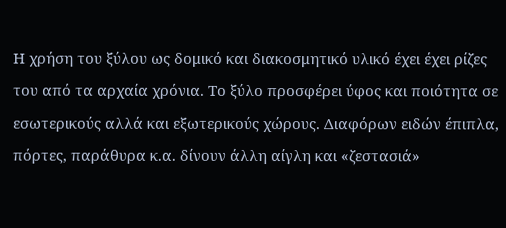Η χρήση του ξύλου ως δομικό και διακοσμητικό υλικό έχει έχει ρίζες του από τα αρχαία χρόνια. Το ξύλο προσφέρει ύφος και ποιότητα σε εσωτερικούς αλλά και εξωτερικούς χώρους. Διαφόρων ειδών έπιπλα, πόρτες, παράθυρα κ.α. δίνουν άλλη αίγλη και «ζεστασιά»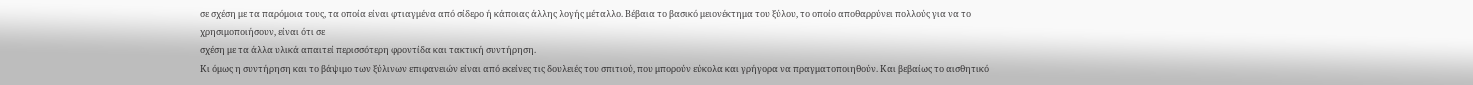σε σχέση με τα παρόμοια τους, τα οποία είναι φτιαγμένα από σίδερο ή κάποιας άλλης λογής μέταλλο. Βέβαια το βασικό μειονέκτημα του ξύλου, το οποίο αποθαρρύνει πολλούς για να το χρησιμοποιήσουν, είναι ότι σε
σχέση με τα άλλα υλικά απαιτεί περισσότερη φροντίδα και τακτική συντήρηση.
Κι όμως η συντήρηση και το βάψιμο των ξύλινων επιφανειών είναι από εκείνες τις δουλειές του σπιτιού, που μπορούν εύκολα και γρήγορα να πραγματοποιηθούν. Και βεβαίως το αισθητικό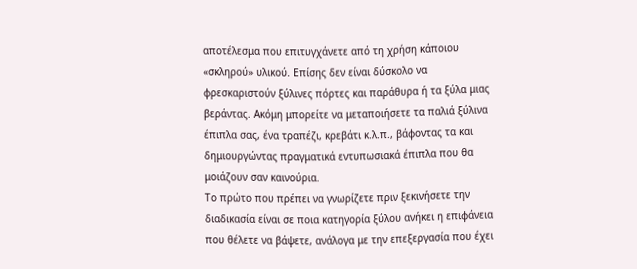αποτέλεσμα που επιτυγχάνετε από τη χρήση κάποιου «σκληρού» υλικού. Επίσης δεν είναι δύσκολο να φρεσκαριστούν ξύλινες πόρτες και παράθυρα ή τα ξύλα μιας βεράντας. Ακόμη μπορείτε να μεταποιήσετε τα παλιά ξύλινα έπιπλα σας, ένα τραπέζι, κρεβάτι κ.λ.π., βάφοντας τα και δημιουργώντας πραγματικά εντυπωσιακά έπιπλα που θα μοιάζουν σαν καινούρια.
Το πρώτο που πρέπει να γνωρίζετε πριν ξεκινήσετε την διαδικασία είναι σε ποια κατηγορία ξύλου ανήκει η επιφάνεια που θέλετε να βάψετε, ανάλογα με την επεξεργασία που έχει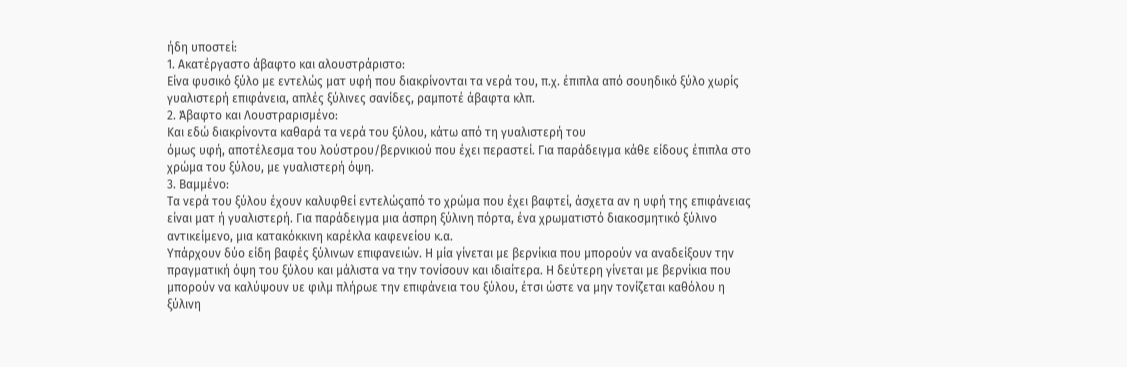ήδη υποστεί:
1. Ακατέργαστο άβαφτο και αλουστράριστο:
Είνα φυσικό ξύλο με εντελώς ματ υφή που διακρίνονται τα νερά του, π.χ. έπιπλα από σουηδικό ξύλο χωρίς γυαλιστερή επιφάνεια, απλές ξύλινες σανίδες, ραμποτέ άβαφτα κλπ.
2. Άβαφτο και Λουστραρισμένο:
Και εδώ διακρίνοντα καθαρά τα νερά του ξύλου, κάτω από τη γυαλιστερή του
όμως υφή, αποτέλεσμα του λούστρου/βερνικιού που έχει περαστεί. Για παράδειγμα κάθε είδους έπιπλα στο χρώμα του ξύλου, με γυαλιστερή όψη.
3. Βαμμένο:
Τα νερά του ξύλου έχουν καλυφθεί εντελώςαπό το χρώμα που έχει βαφτεί, άσχετα αν η υφή της επιφάνειας είναι ματ ή γυαλιστερή. Για παράδειγμα μια άσπρη ξύλινη πόρτα, ένα χρωματιστό διακοσμητικό ξύλινο αντικείμενο, μια κατακόκκινη καρέκλα καφενείου κ.α.
Υπάρχουν δύο είδη βαφές ξύλινων επιφανειών. Η μία γίνεται με βερνίκια που μπορούν να αναδείξουν την πραγματική όψη του ξύλου και μάλιστα να την τονίσουν και ιδιαίτερα. Η δεύτερη γίνεται με βερνίκια που μπορούν να καλύψουν υε φιλμ πλήρωε την επιφάνεια του ξύλου, έτσι ώστε να μην τονίζεται καθόλου η ξύλινη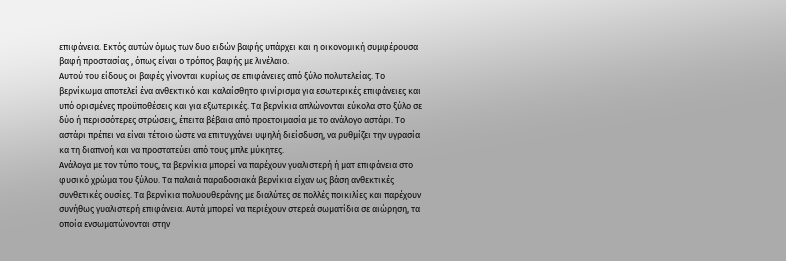επιφάνεια. Εκτός αυτών όμως των δυο ειδών βαφής υπάρχει και η οικονομική συμφέρουσα βαφή προστασίας , όπως είναι ο τρόπος βαφής με λινέλαιο.
Αυτού του είδους οι βαφές γίνονται κυρίως σε επιφάνειες από ξύλο πολυτελείας. Το βερνίκωμα αποτελεί ένα ανθεκτικό και καλαίσθητο φινίρισμα για εσωτερικές επιφάνειες και υπό ορισμένες προϋποθέσεις και για εξωτερικές. Τα βερνίκια απλώνονται εύκολα στο ξύλο σε δύο ή περισσότερες στρώσεις, έπειτα βέβαια από προετοιμασία με το ανάλογο αστάρι. Το αστάρι πρέπει να είναι τέτοιο ώστε να επιτυγχάνει υψηλή διείσδυση, να ρυθμίζει την υγρασία κα τη διαπνοή και να προστατεύει από τους μπλε μύκητες.
Ανάλογα με τον τύπο τους, τα βερνίκια μπορεί να παρέχουν γυαλιστερή ή ματ επιφάνεια στο φυσικό χρώμα του ξύλου. Τα παλαιά παραδοσιακά βερνίκια είχαν ως βάση ανθεκτικές συνθετικές ουσίες. Τα βερνίκια πολυουθεράνης με διαλύτες σε πολλές ποικιλίες και παρέχουν συνήθως γυαλιστερή επιφάνεια. Αυτά μπορεί να περιέχουν στερεά σωματίδια σε αιώρηση, τα οποία ενσωματώνονται στην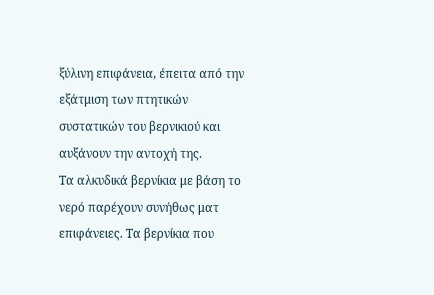ξύλινη επιφάνεια, έπειτα από την εξάτμιση των πτητικών συστατικών του βερνικιού και αυξάνουν την αντοχή της.
Τα αλκυδικά βερνίκια με βάση το νερό παρέχουν συνήθως ματ επιφάνειες. Τα βερνίκια που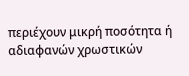περιέχουν μικρή ποσότητα ή αδιαφανών χρωστικών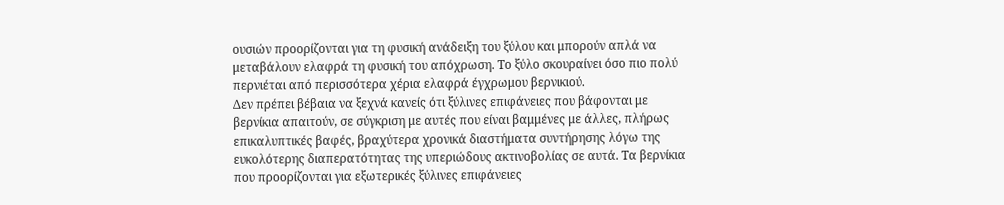ουσιών προορίζονται για τη φυσική ανάδειξη του ξύλου και μπορούν απλά να μεταβάλουν ελαφρά τη φυσική του απόχρωση. Το ξύλο σκουραίνει όσο πιο πολύ περνιέται από περισσότερα χέρια ελαφρά έγχρωμου βερνικιού.
Δεν πρέπει βέβαια να ξεχνά κανείς ότι ξύλινες επιφάνειες που βάφονται με βερνίκια απαιτούν, σε σύγκριση με αυτές που είναι βαμμένες με άλλες, πλήρως επικαλυπτικές βαφές, βραχύτερα χρονικά διαστήματα συντήρησης λόγω της ευκολότερης διαπερατότητας της υπεριώδους ακτινοβολίας σε αυτά. Τα βερνίκια που προορίζονται για εξωτερικές ξύλινες επιφάνειες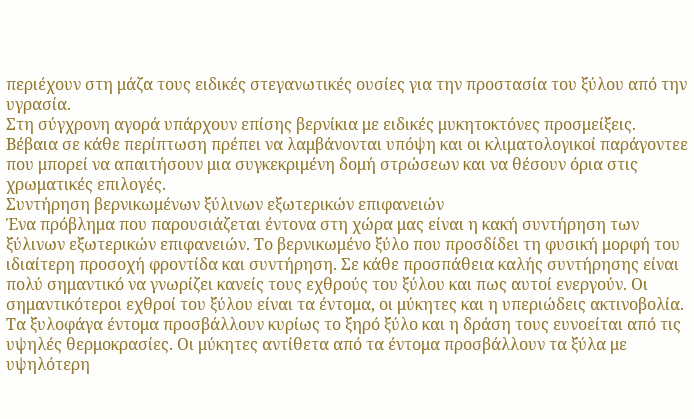περιέχουν στη μάζα τους ειδικές στεγανωτικές ουσίες για την προστασία του ξύλου από την υγρασία.
Στη σύγχρονη αγορά υπάρχουν επίσης βερνίκια με ειδικές μυκητοκτόνες προσμείξεις. Βέβαια σε κάθε περίπτωση πρέπει να λαμβάνονται υπόψη και οι κλιματολογικοί παράγοντεε που μπορεί να απαιτήσουν μια συγκεκριμένη δομή στρώσεων και να θέσουν όρια στις χρωματικές επιλογές.
Συντήρηση βερνικωμένων ξύλινων εξωτερικών επιφανειών
Ένα πρόβλημα που παρουσιάζεται έντονα στη χώρα μας είναι η κακή συντήρηση των ξύλινων εξωτερικών επιφανειών. Το βερνικωμένο ξύλο που προσδίδει τη φυσική μορφή του ιδιαίτερη προσοχή φροντίδα και συντήρηση. Σε κάθε προσπάθεια καλής συντήρησης είναι πολύ σημαντικό να γνωρίζει κανείς τους εχθρούς του ξύλου και πως αυτοί ενεργούν. Οι σημαντικότεροι εχθροί του ξύλου είναι τα έντομα, οι μύκητες και η υπεριώδεις ακτινοβολία. Τα ξυλοφάγα έντομα προσβάλλουν κυρίως το ξηρό ξύλο και η δράση τους ευνοείται από τις υψηλές θερμοκρασίες. Οι μύκητες αντίθετα από τα έντομα προσβάλλουν τα ξύλα με υψηλότερη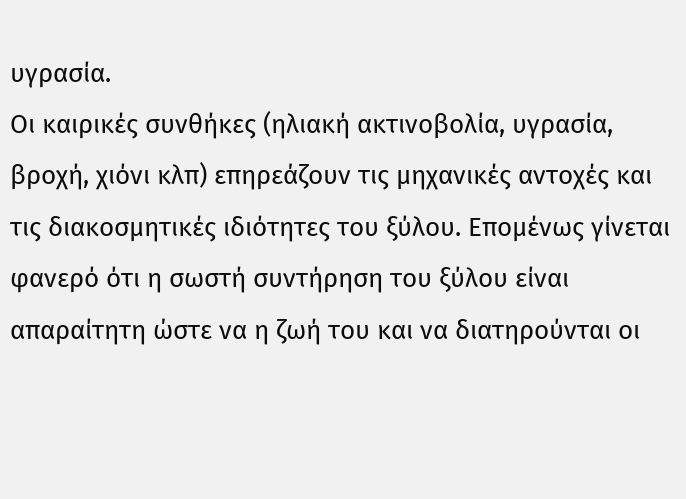υγρασία.
Οι καιρικές συνθήκες (ηλιακή ακτινοβολία, υγρασία, βροχή, χιόνι κλπ) επηρεάζουν τις μηχανικές αντοχές και τις διακοσμητικές ιδιότητες του ξύλου. Επομένως γίνεται φανερό ότι η σωστή συντήρηση του ξύλου είναι απαραίτητη ώστε να η ζωή του και να διατηρούνται οι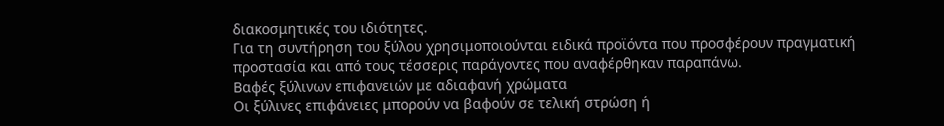διακοσμητικές του ιδιότητες.
Για τη συντήρηση του ξύλου χρησιμοποιούνται ειδικά προϊόντα που προσφέρουν πραγματική προστασία και από τους τέσσερις παράγοντες που αναφέρθηκαν παραπάνω.
Βαφές ξύλινων επιφανειών με αδιαφανή χρώματα
Οι ξύλινες επιφάνειες μπορούν να βαφούν σε τελική στρώση ή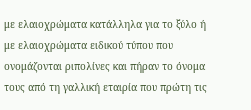με ελαιοχρώματα κατάλληλα για το ξύλο ή με ελαιοχρώματα ειδικού τύπου που ονομάζονται ριπολίνες και πήραν το όνομα τους από τη γαλλική εταιρία που πρώτη τις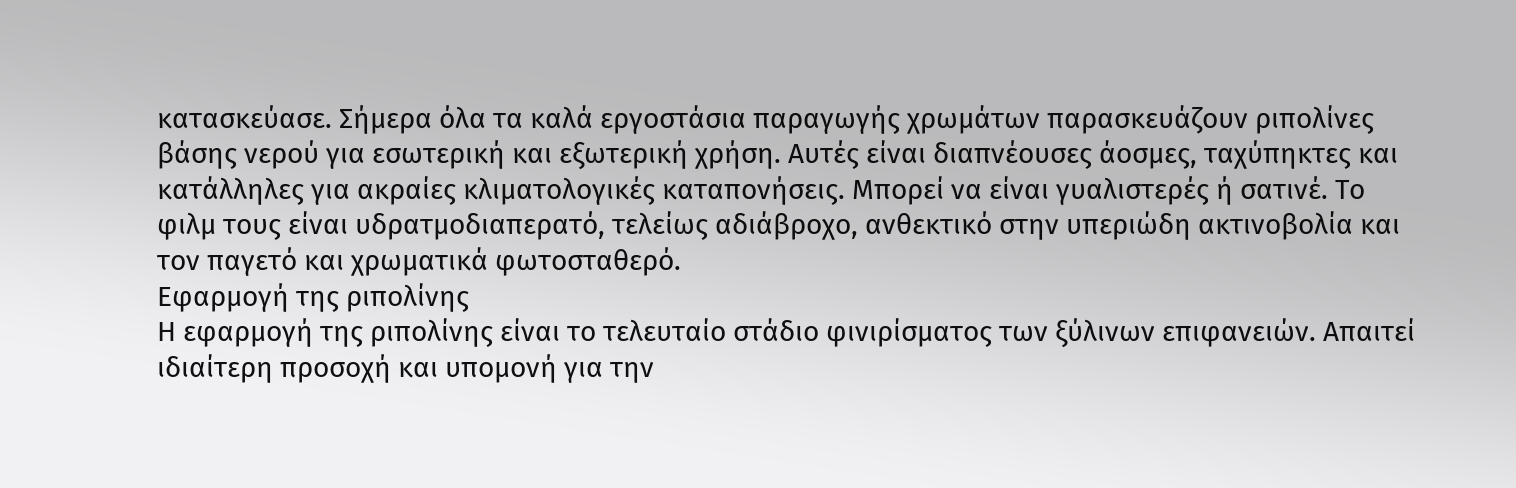κατασκεύασε. Σήμερα όλα τα καλά εργοστάσια παραγωγής χρωμάτων παρασκευάζουν ριπολίνες βάσης νερού για εσωτερική και εξωτερική χρήση. Αυτές είναι διαπνέουσες άοσμες, ταχύπηκτες και κατάλληλες για ακραίες κλιματολογικές καταπονήσεις. Μπορεί να είναι γυαλιστερές ή σατινέ. Το φιλμ τους είναι υδρατμοδιαπερατό, τελείως αδιάβροχο, ανθεκτικό στην υπεριώδη ακτινοβολία και τον παγετό και χρωματικά φωτοσταθερό.
Εφαρμογή της ριπολίνης
Η εφαρμογή της ριπολίνης είναι το τελευταίο στάδιο φινιρίσματος των ξύλινων επιφανειών. Απαιτεί ιδιαίτερη προσοχή και υπομονή για την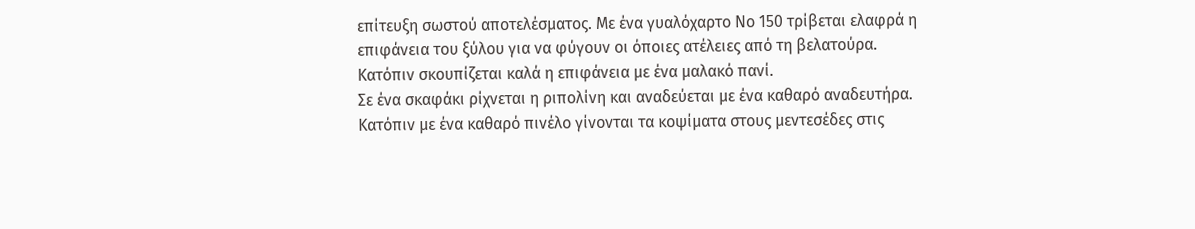επίτευξη σωστού αποτελέσματος. Με ένα γυαλόχαρτο Νο 150 τρίβεται ελαφρά η επιφάνεια του ξύλου για να φύγουν οι όποιες ατέλειες από τη βελατούρα. Κατόπιν σκουπίζεται καλά η επιφάνεια με ένα μαλακό πανί.
Σε ένα σκαφάκι ρίχνεται η ριπολίνη και αναδεύεται με ένα καθαρό αναδευτήρα. Κατόπιν με ένα καθαρό πινέλο γίνονται τα κοψίματα στους μεντεσέδες στις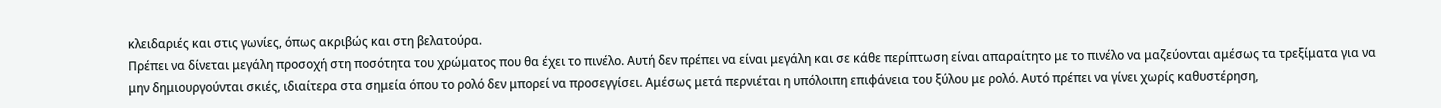κλειδαριές και στις γωνίες, όπως ακριβώς και στη βελατούρα.
Πρέπει να δίνεται μεγάλη προσοχή στη ποσότητα του χρώματος που θα έχει το πινέλο. Αυτή δεν πρέπει να είναι μεγάλη και σε κάθε περίπτωση είναι απαραίτητο με το πινέλο να μαζεύονται αμέσως τα τρεξίματα για να μην δημιουργούνται σκιές, ιδιαίτερα στα σημεία όπου το ρολό δεν μπορεί να προσεγγίσει. Αμέσως μετά περνιέται η υπόλοιπη επιφάνεια του ξύλου με ρολό. Αυτό πρέπει να γίνει χωρίς καθυστέρηση,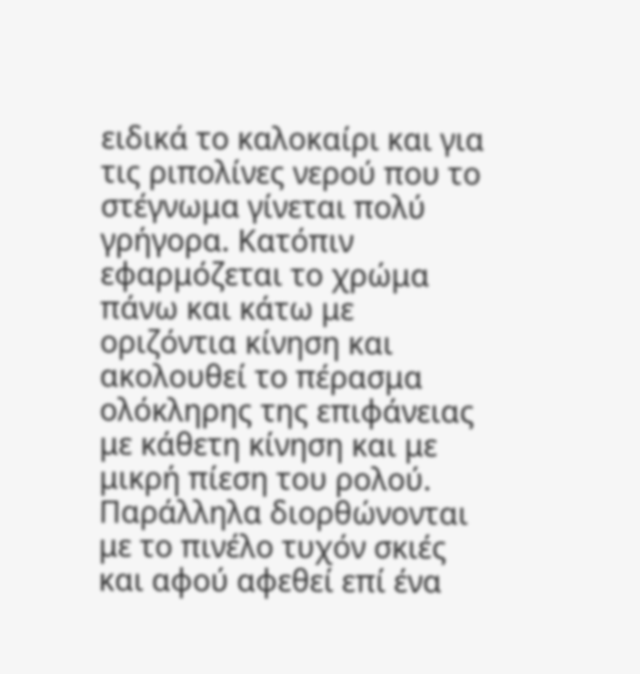ειδικά το καλοκαίρι και για τις ριπολίνες νερού που το στέγνωμα γίνεται πολύ γρήγορα. Κατόπιν εφαρμόζεται το χρώμα πάνω και κάτω με οριζόντια κίνηση και ακολουθεί το πέρασμα ολόκληρης της επιφάνειας με κάθετη κίνηση και με μικρή πίεση του ρολού.
Παράλληλα διορθώνονται με το πινέλο τυχόν σκιές και αφού αφεθεί επί ένα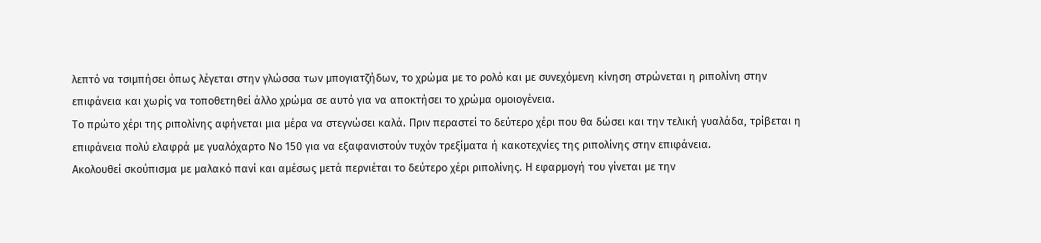λεπτό να τσιμπήσει όπως λέγεται στην γλώσσα των μπογιατζήδων, το χρώμα με το ρολό και με συνεχόμενη κίνηση στρώνεται η ριπολίνη στην επιφάνεια και χωρίς να τοποθετηθεί άλλο χρώμα σε αυτό για να αποκτήσει το χρώμα ομοιογένεια.
Το πρώτο χέρι της ριπολίνης αφήνεται μια μέρα να στεγνώσει καλά. Πριν περαστεί το δεύτερο χέρι που θα δώσει και την τελική γυαλάδα, τρίβεται η επιφάνεια πολύ ελαφρά με γυαλόχαρτο Νο 150 για να εξαφανιστούν τυχόν τρεξίματα ή κακοτεχνίες της ριπολίνης στην επιφάνεια.
Ακολουθεί σκούπισμα με μαλακό πανί και αμέσως μετά περνιέται το δεύτερο χέρι ριπολίνης. Η εφαρμογή του γίνεται με την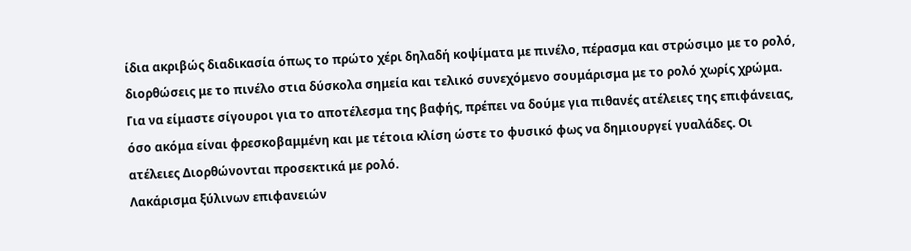ίδια ακριβώς διαδικασία όπως το πρώτο χέρι δηλαδή κοψίματα με πινέλο, πέρασμα και στρώσιμο με το ρολό, διορθώσεις με το πινέλο στια δύσκολα σημεία και τελικό συνεχόμενο σουμάρισμα με το ρολό χωρίς χρώμα. Για να είμαστε σίγουροι για το αποτέλεσμα της βαφής, πρέπει να δούμε για πιθανές ατέλειες της επιφάνειας, όσο ακόμα είναι φρεσκοβαμμένη και με τέτοια κλίση ώστε το φυσικό φως να δημιουργεί γυαλάδες. Οι ατέλειες Διορθώνονται προσεκτικά με ρολό.
Λακάρισμα ξύλινων επιφανειών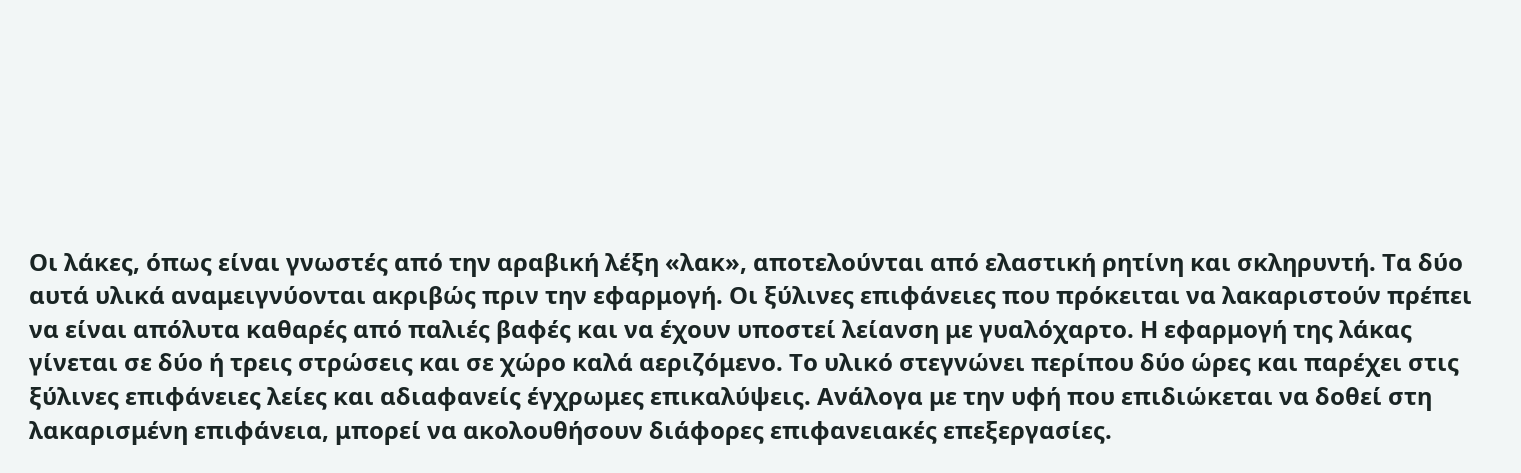Οι λάκες, όπως είναι γνωστές από την αραβική λέξη «λακ», αποτελούνται από ελαστική ρητίνη και σκληρυντή. Τα δύο αυτά υλικά αναμειγνύονται ακριβώς πριν την εφαρμογή. Οι ξύλινες επιφάνειες που πρόκειται να λακαριστούν πρέπει να είναι απόλυτα καθαρές από παλιές βαφές και να έχουν υποστεί λείανση με γυαλόχαρτο. Η εφαρμογή της λάκας γίνεται σε δύο ή τρεις στρώσεις και σε χώρο καλά αεριζόμενο. Το υλικό στεγνώνει περίπου δύο ώρες και παρέχει στις ξύλινες επιφάνειες λείες και αδιαφανείς έγχρωμες επικαλύψεις. Ανάλογα με την υφή που επιδιώκεται να δοθεί στη λακαρισμένη επιφάνεια, μπορεί να ακολουθήσουν διάφορες επιφανειακές επεξεργασίες.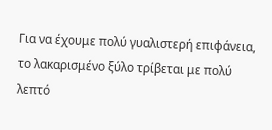Για να έχουμε πολύ γυαλιστερή επιφάνεια, το λακαρισμένο ξύλο τρίβεται με πολύ λεπτό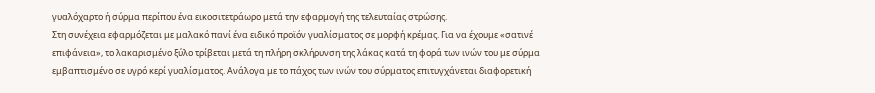γυαλόχαρτο ή σύρμα περίπου ένα εικοσιτετράωρο μετά την εφαρμογή της τελευταίας στρώσης.
Στη συνέχεια εφαρμόζεται με μαλακό πανί ένα ειδικό προϊόν γυαλίσματος σε μορφή κρέμας. Για να έχουμε «σατινέ επιφάνεια», το λακαρισμένο ξύλο τρίβεται μετά τη πλήρη σκλήρυνση της λάκας κατά τη φορά των ινών του με σύρμα εμβαπτισμένο σε υγρό κερί γυαλίσματος. Ανάλογα με το πάχος των ινών του σύρματος επιτυγχάνεται διαφορετική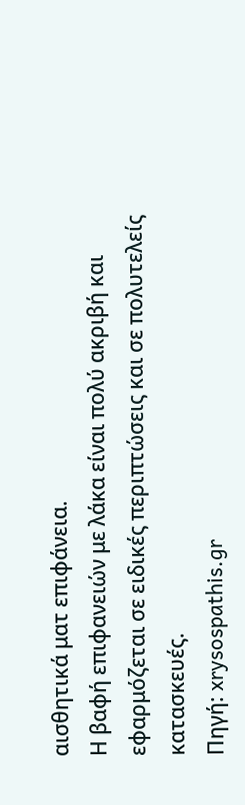αισθητικά ματ επιφάνεια.
Η βαφή επιφανειών με λάκα είναι πολύ ακριβή και εφαρμόζεται σε ειδικές περιπτώσεις και σε πολυτελείς κατασκευές.
Πηγή: xrysospathis.gr